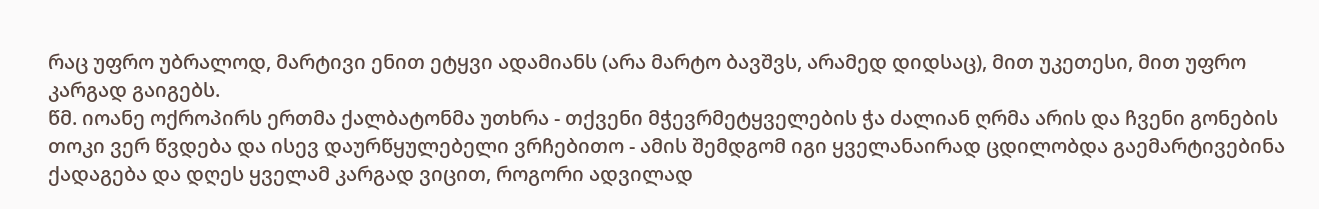რაც უფრო უბრალოდ, მარტივი ენით ეტყვი ადამიანს (არა მარტო ბავშვს, არამედ დიდსაც), მით უკეთესი, მით უფრო კარგად გაიგებს.
წმ. იოანე ოქროპირს ერთმა ქალბატონმა უთხრა - თქვენი მჭევრმეტყველების ჭა ძალიან ღრმა არის და ჩვენი გონების თოკი ვერ წვდება და ისევ დაურწყულებელი ვრჩებითო - ამის შემდგომ იგი ყველანაირად ცდილობდა გაემარტივებინა ქადაგება და დღეს ყველამ კარგად ვიცით, როგორი ადვილად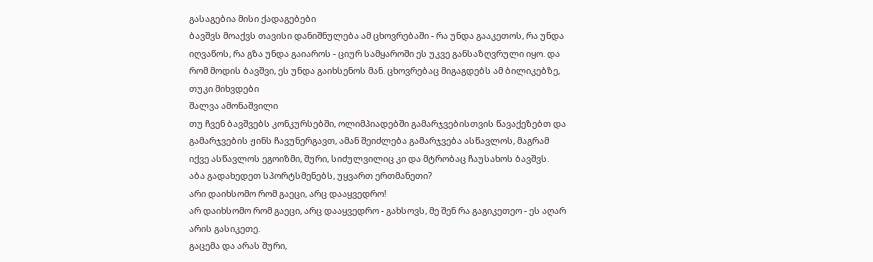გასაგებია მისი ქადაგებები
ბავშვს მოაქვს თავისი დანიშნულება ამ ცხოვრებაში - რა უნდა გააკეთოს, რა უნდა იღვაწოს, რა გზა უნდა გაიაროს - ციურ სამყაროში ეს უკვე განსაზღვრული იყო. და რომ მოდის ბავშვი, ეს უნდა გაიხსენოს მან. ცხოვრებაც მიგაგდებს ამ ბილიკებზე, თუკი მიხვდები
შალვა ამონაშვილი
თუ ჩვენ ბავშვებს კონკურსებში, ოლიმპიადებში გამარჯვებისთვის წავაქეზებთ და გამარჯვების ჟინს ჩავუნერგავთ, ამან შეიძლება გამარჯვება ასწავლოს, მაგრამ იქვე ასწავლოს ეგოიზმი, შური, სიძულვილიც კი და მტრობაც ჩაუსახოს ბავშვს.
აბა გადახედეთ სპორტსმენებს, უყვართ ერთმანეთი?
არი დაიხსომო რომ გაეცი, არც დააყვედრო!
არ დაიხსომო რომ გაეცი, არც დააყვედრო - გახსოვს, მე შენ რა გაგიკეთეო - ეს აღარ არის გასიკეთე.
გაცემა და არას შური,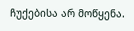ჩუქებისა არ მოწყენა.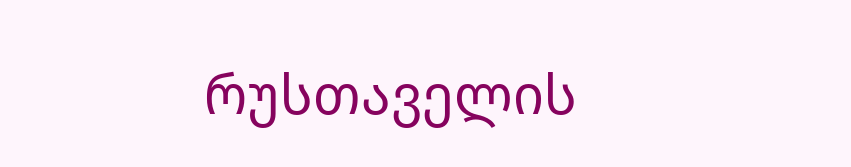რუსთაველის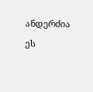ანდერძია ეს